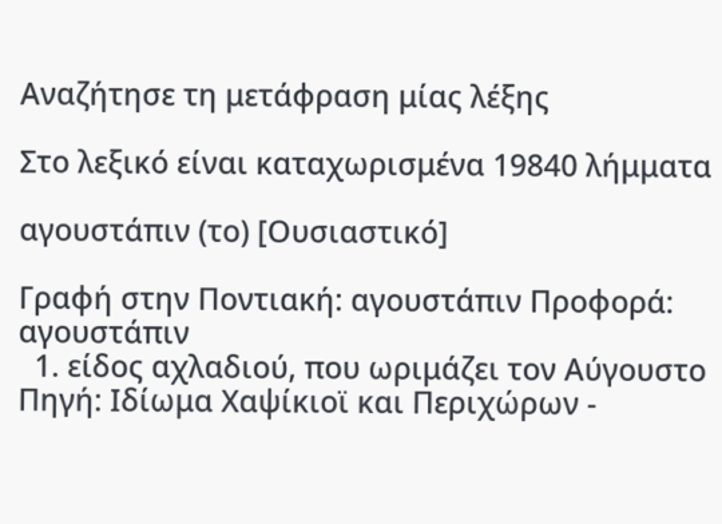Αναζήτησε τη μετάφραση μίας λέξης

Στο λεξικό είναι καταχωρισμένα 19840 λήμματα

αγουστάπιν (το) [Ουσιαστικό]

Γραφή στην Ποντιακή: αγουστάπιν Προφορά: αγουστάπιν
  1. είδος αχλαδιού, που ωριμάζει τον Αύγουστο Πηγή: Ιδίωμα Χαψίκιοϊ και Περιχώρων -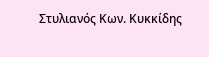Στυλιανός Κων. Κυκκίδης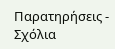Παρατηρήσεις - Σχόλια